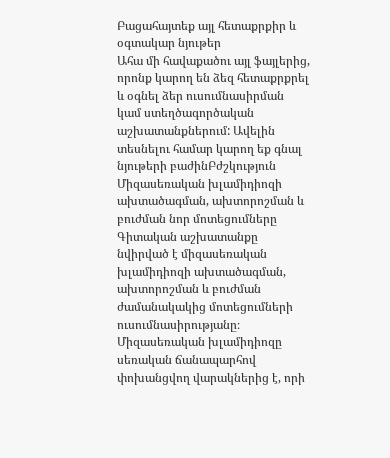Բացահայտեք այլ հետաքրքիր և օգտակար նյութեր
Ահա մի հավաքածու այլ ֆայլերից, որոնք կարող են ձեզ հետաքրքրել և օգնել ձեր ուսումնասիրման կամ ստեղծագործական աշխատանքներում: Ավելին տեսնելու համար կարող եք գնալ նյութերի բաժինԲժշկություն
Միզասեռական խլամիդիոզի ախտածագման, ախտորոշման և բուժման նոր մոտեցումները
Գիտական աշխատանքը նվիրված է միզասեռական խլամիդիոզի ախտածագման, ախտորոշման և բուժման ժամանակակից մոտեցումների ուսումնասիրությանը։ Միզասեռական խլամիդիոզը սեռական ճանապարհով փոխանցվող վարակներից է, որի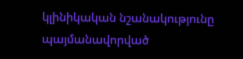կլինիկական նշանակությունը պայմանավորված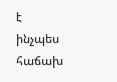է ինչպես հաճախ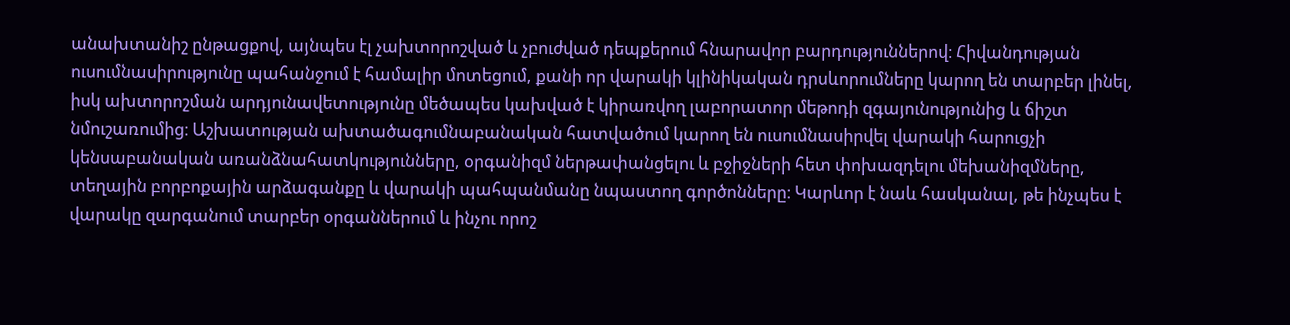անախտանիշ ընթացքով, այնպես էլ չախտորոշված և չբուժված դեպքերում հնարավոր բարդություններով։ Հիվանդության ուսումնասիրությունը պահանջում է համալիր մոտեցում, քանի որ վարակի կլինիկական դրսևորումները կարող են տարբեր լինել, իսկ ախտորոշման արդյունավետությունը մեծապես կախված է կիրառվող լաբորատոր մեթոդի զգայունությունից և ճիշտ նմուշառումից։ Աշխատության ախտածագումնաբանական հատվածում կարող են ուսումնասիրվել վարակի հարուցչի կենսաբանական առանձնահատկությունները, օրգանիզմ ներթափանցելու և բջիջների հետ փոխազդելու մեխանիզմները, տեղային բորբոքային արձագանքը և վարակի պահպանմանը նպաստող գործոնները։ Կարևոր է նաև հասկանալ, թե ինչպես է վարակը զարգանում տարբեր օրգաններում և ինչու որոշ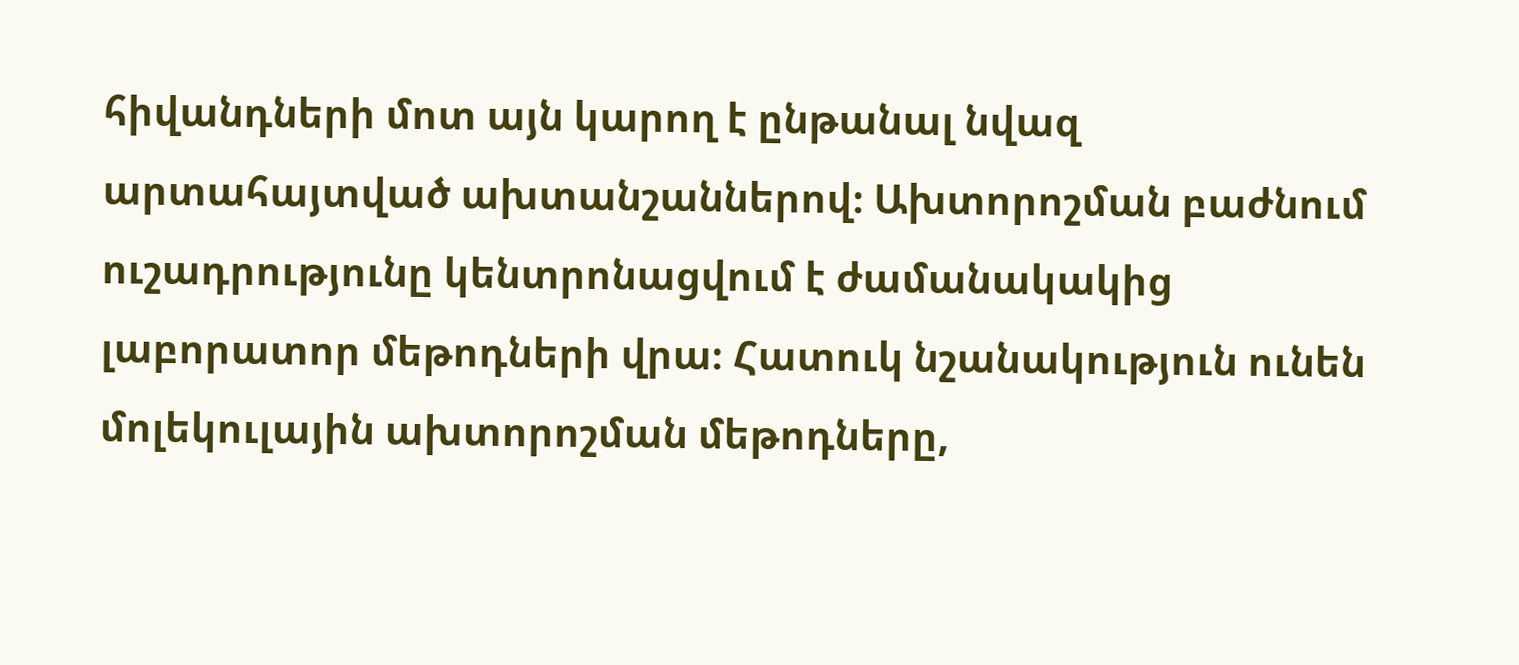հիվանդների մոտ այն կարող է ընթանալ նվազ արտահայտված ախտանշաններով։ Ախտորոշման բաժնում ուշադրությունը կենտրոնացվում է ժամանակակից լաբորատոր մեթոդների վրա։ Հատուկ նշանակություն ունեն մոլեկուլային ախտորոշման մեթոդները,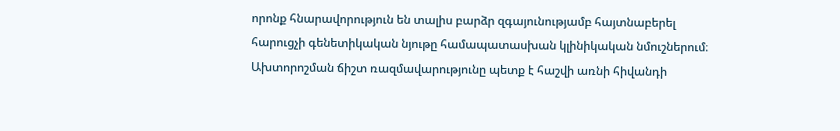որոնք հնարավորություն են տալիս բարձր զգայունությամբ հայտնաբերել հարուցչի գենետիկական նյութը համապատասխան կլինիկական նմուշներում։ Ախտորոշման ճիշտ ռազմավարությունը պետք է հաշվի առնի հիվանդի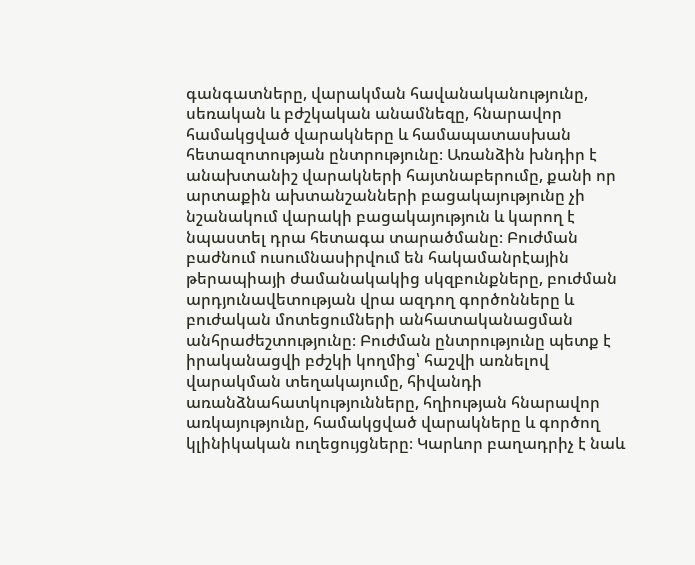գանգատները, վարակման հավանականությունը, սեռական և բժշկական անամնեզը, հնարավոր համակցված վարակները և համապատասխան հետազոտության ընտրությունը։ Առանձին խնդիր է անախտանիշ վարակների հայտնաբերումը, քանի որ արտաքին ախտանշանների բացակայությունը չի նշանակում վարակի բացակայություն և կարող է նպաստել դրա հետագա տարածմանը։ Բուժման բաժնում ուսումնասիրվում են հակամանրէային թերապիայի ժամանակակից սկզբունքները, բուժման արդյունավետության վրա ազդող գործոնները և բուժական մոտեցումների անհատականացման անհրաժեշտությունը։ Բուժման ընտրությունը պետք է իրականացվի բժշկի կողմից՝ հաշվի առնելով վարակման տեղակայումը, հիվանդի առանձնահատկությունները, հղիության հնարավոր առկայությունը, համակցված վարակները և գործող կլինիկական ուղեցույցները։ Կարևոր բաղադրիչ է նաև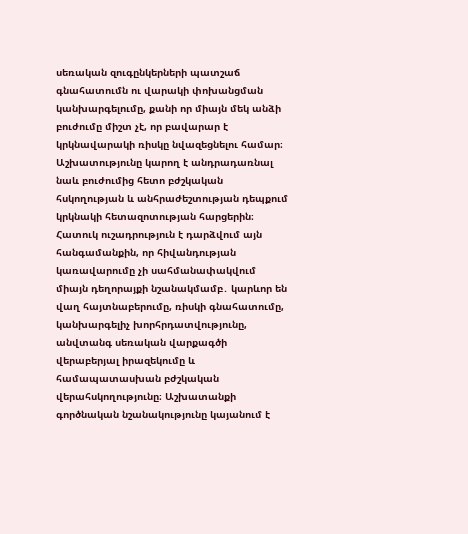սեռական զուգընկերների պատշաճ գնահատումն ու վարակի փոխանցման կանխարգելումը, քանի որ միայն մեկ անձի բուժումը միշտ չէ, որ բավարար է կրկնավարակի ռիսկը նվազեցնելու համար։ Աշխատությունը կարող է անդրադառնալ նաև բուժումից հետո բժշկական հսկողության և անհրաժեշտության դեպքում կրկնակի հետազոտության հարցերին։ Հատուկ ուշադրություն է դարձվում այն հանգամանքին, որ հիվանդության կառավարումը չի սահմանափակվում միայն դեղորայքի նշանակմամբ․ կարևոր են վաղ հայտնաբերումը, ռիսկի գնահատումը, կանխարգելիչ խորհրդատվությունը, անվտանգ սեռական վարքագծի վերաբերյալ իրազեկումը և համապատասխան բժշկական վերահսկողությունը։ Աշխատանքի գործնական նշանակությունը կայանում է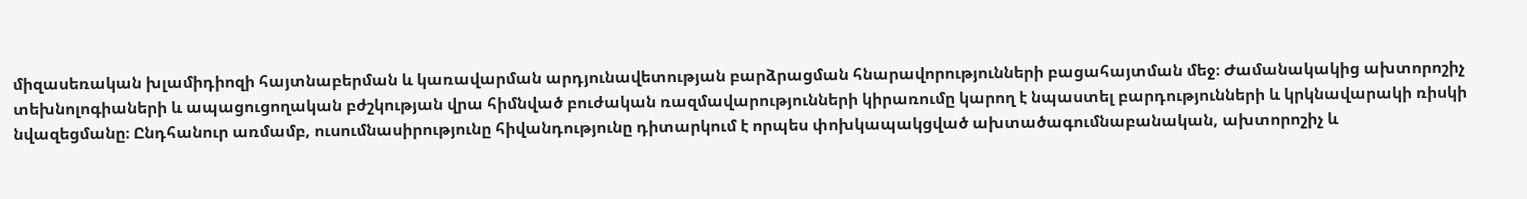միզասեռական խլամիդիոզի հայտնաբերման և կառավարման արդյունավետության բարձրացման հնարավորությունների բացահայտման մեջ։ Ժամանակակից ախտորոշիչ տեխնոլոգիաների և ապացուցողական բժշկության վրա հիմնված բուժական ռազմավարությունների կիրառումը կարող է նպաստել բարդությունների և կրկնավարակի ռիսկի նվազեցմանը։ Ընդհանուր առմամբ, ուսումնասիրությունը հիվանդությունը դիտարկում է որպես փոխկապակցված ախտածագումնաբանական, ախտորոշիչ և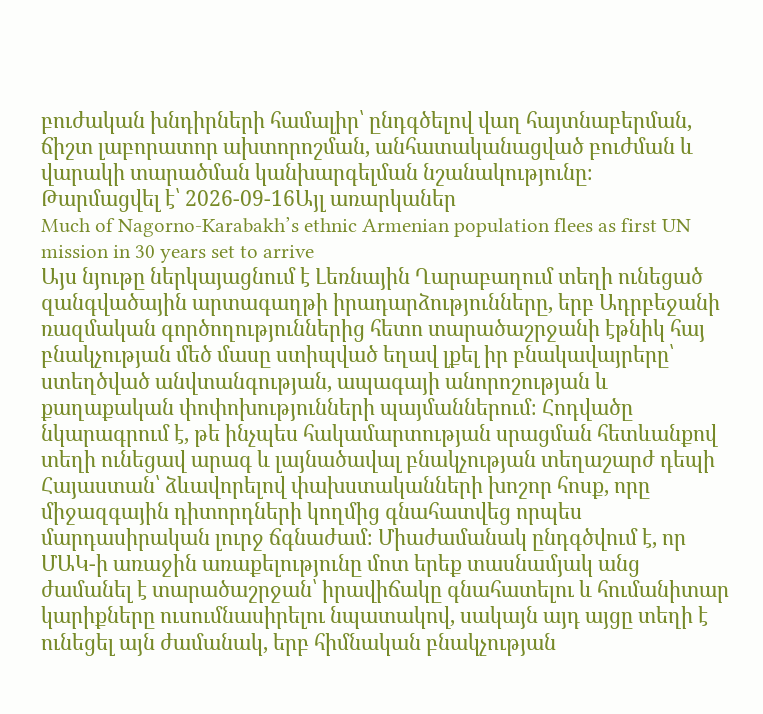բուժական խնդիրների համալիր՝ ընդգծելով վաղ հայտնաբերման, ճիշտ լաբորատոր ախտորոշման, անհատականացված բուժման և վարակի տարածման կանխարգելման նշանակությունը։
Թարմացվել է՝ 2026-09-16Այլ առարկաներ
Much of Nagorno-Karabakh’s ethnic Armenian population flees as first UN mission in 30 years set to arrive
Այս նյութը ներկայացնում է Լեռնային Ղարաբաղում տեղի ունեցած զանգվածային արտագաղթի իրադարձությունները, երբ Ադրբեջանի ռազմական գործողություններից հետո տարածաշրջանի էթնիկ հայ բնակչության մեծ մասը ստիպված եղավ լքել իր բնակավայրերը՝ ստեղծված անվտանգության, ապագայի անորոշության և քաղաքական փոփոխությունների պայմաններում։ Հոդվածը նկարագրում է, թե ինչպես հակամարտության սրացման հետևանքով տեղի ունեցավ արագ և լայնածավալ բնակչության տեղաշարժ դեպի Հայաստան՝ ձևավորելով փախստականների խոշոր հոսք, որը միջազգային դիտորդների կողմից գնահատվեց որպես մարդասիրական լուրջ ճգնաժամ։ Միաժամանակ ընդգծվում է, որ ՄԱԿ-ի առաջին առաքելությունը մոտ երեք տասնամյակ անց ժամանել է տարածաշրջան՝ իրավիճակը գնահատելու և հումանիտար կարիքները ուսումնասիրելու նպատակով, սակայն այդ այցը տեղի է ունեցել այն ժամանակ, երբ հիմնական բնակչության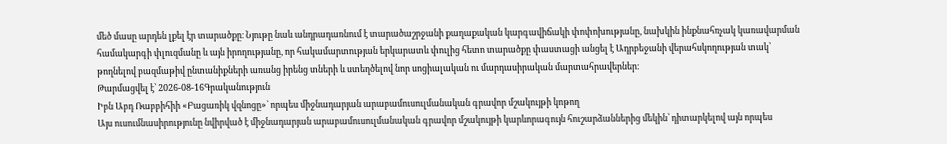մեծ մասը արդեն լքել էր տարածքը։ Նյութը նաև անդրադառնում է տարածաշրջանի քաղաքական կարգավիճակի փոփոխությանը, նախկին ինքնահռչակ կառավարման համակարգի փլուզմանը և այն իրողությանը, որ հակամարտության երկարատև փուլից հետո տարածքը փաստացի անցել է Ադրբեջանի վերահսկողության տակ՝ թողնելով բազմաթիվ ընտանիքների առանց իրենց տների և ստեղծելով նոր սոցիալական ու մարդասիրական մարտահրավերներ։
Թարմացվել է՝ 2026-08-16Գրականություն
Իբն Աբդ Ռաբբիհիի «Բացառիկ վզնոցը»` որպես միջնադարյան արաբամուսուլմանական գրավոր մշակույթի կոթող
Այս ուսումնասիրությունը նվիրված է միջնադարյան արաբամուսուլմանական գրավոր մշակույթի կարևորագույն հուշարձաններից մեկին՝ դիտարկելով այն որպես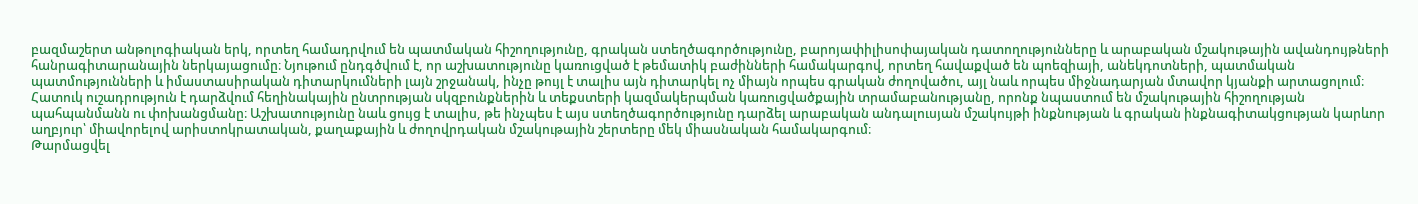բազմաշերտ անթոլոգիական երկ, որտեղ համադրվում են պատմական հիշողությունը, գրական ստեղծագործությունը, բարոյափիլիսոփայական դատողությունները և արաբական մշակութային ավանդույթների հանրագիտարանային ներկայացումը։ Նյութում ընդգծվում է, որ աշխատությունը կառուցված է թեմատիկ բաժինների համակարգով, որտեղ հավաքված են պոեզիայի, անեկդոտների, պատմական պատմությունների և իմաստասիրական դիտարկումների լայն շրջանակ, ինչը թույլ է տալիս այն դիտարկել ոչ միայն որպես գրական ժողովածու, այլ նաև որպես միջնադարյան մտավոր կյանքի արտացոլում։ Հատուկ ուշադրություն է դարձվում հեղինակային ընտրության սկզբունքներին և տեքստերի կազմակերպման կառուցվածքային տրամաբանությանը, որոնք նպաստում են մշակութային հիշողության պահպանմանն ու փոխանցմանը։ Աշխատությունը նաև ցույց է տալիս, թե ինչպես է այս ստեղծագործությունը դարձել արաբական անդալուսյան մշակույթի ինքնության և գրական ինքնագիտակցության կարևոր աղբյուր՝ միավորելով արիստոկրատական, քաղաքային և ժողովրդական մշակութային շերտերը մեկ միասնական համակարգում։
Թարմացվել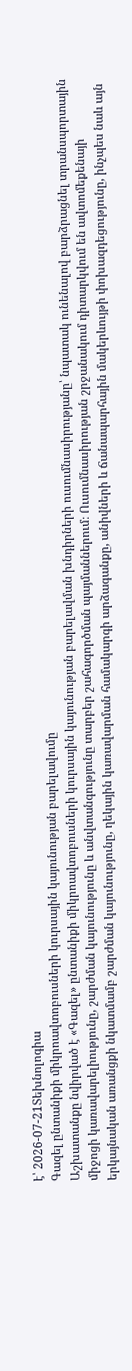է՝ 2026-07-21Տեխնոլոգիա
Գազել ընտանիքի միկրոավտոբուսների կուրսային կայունության բարելավումը
Աշխատանքը նվիրված է «Գազել» ընտանիքի միկրոավտոբուսների կուրսային կայունության բարելավման խնդիրների ուսումնասիրությանը՝ նպատակ ունենալով բարձրացնել տրանսպորտային միջոցի կառավարելիությունը, շարժման կայունությունը և անվտանգությունը տարբեր շահագործման պայմաններում։ Ուսումնասիրության շրջանակում դիտարկվում են ավտոմեքենայի երկայնական առանցքի նկատմամբ շարժման կայունությունը, ղեկային կառավարման համակարգի արձագանքը, անիվների և ճանապարհային մակերևույթի փոխազդեցությունը, ինչպես նաև այն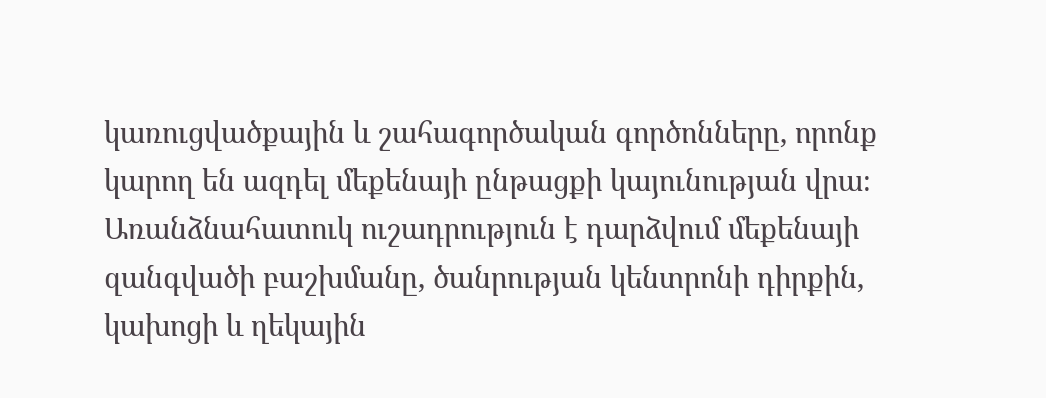կառուցվածքային և շահագործական գործոնները, որոնք կարող են ազդել մեքենայի ընթացքի կայունության վրա։ Առանձնահատուկ ուշադրություն է դարձվում մեքենայի զանգվածի բաշխմանը, ծանրության կենտրոնի դիրքին, կախոցի և ղեկային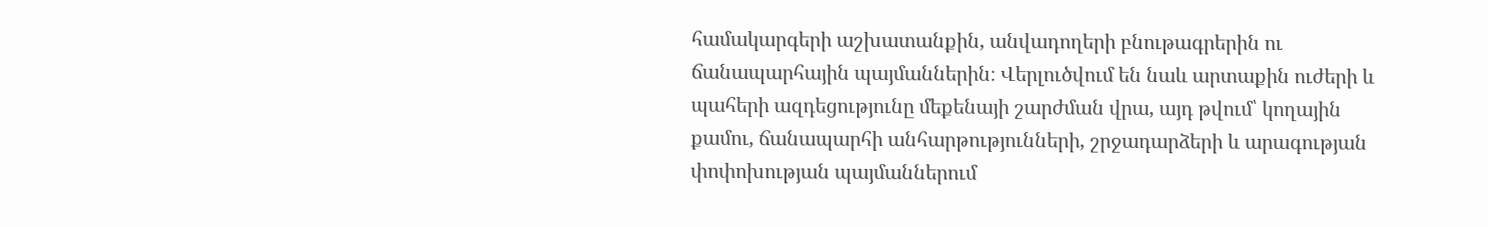համակարգերի աշխատանքին, անվադողերի բնութագրերին ու ճանապարհային պայմաններին։ Վերլուծվում են նաև արտաքին ուժերի և պահերի ազդեցությունը մեքենայի շարժման վրա, այդ թվում՝ կողային քամու, ճանապարհի անհարթությունների, շրջադարձերի և արագության փոփոխության պայմաններում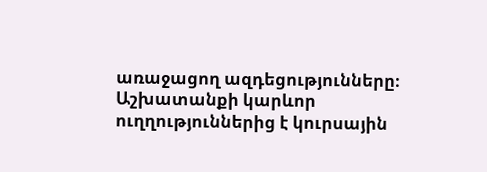առաջացող ազդեցությունները։ Աշխատանքի կարևոր ուղղություններից է կուրսային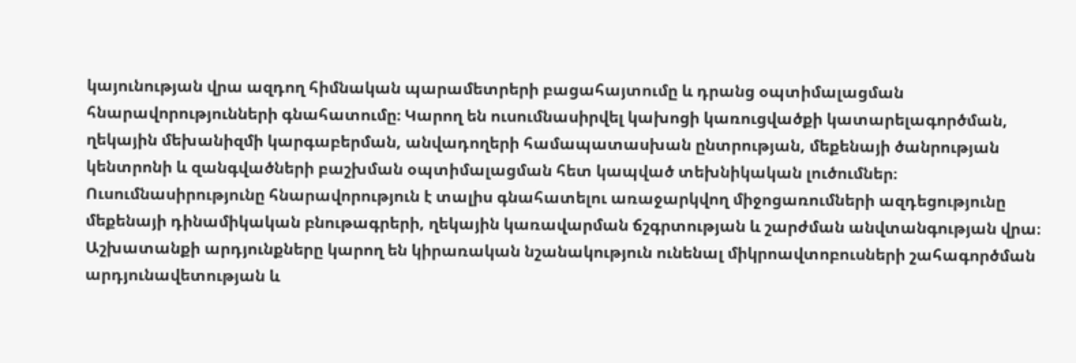կայունության վրա ազդող հիմնական պարամետրերի բացահայտումը և դրանց օպտիմալացման հնարավորությունների գնահատումը։ Կարող են ուսումնասիրվել կախոցի կառուցվածքի կատարելագործման, ղեկային մեխանիզմի կարգաբերման, անվադողերի համապատասխան ընտրության, մեքենայի ծանրության կենտրոնի և զանգվածների բաշխման օպտիմալացման հետ կապված տեխնիկական լուծումներ։ Ուսումնասիրությունը հնարավորություն է տալիս գնահատելու առաջարկվող միջոցառումների ազդեցությունը մեքենայի դինամիկական բնութագրերի, ղեկային կառավարման ճշգրտության և շարժման անվտանգության վրա։ Աշխատանքի արդյունքները կարող են կիրառական նշանակություն ունենալ միկրոավտոբուսների շահագործման արդյունավետության և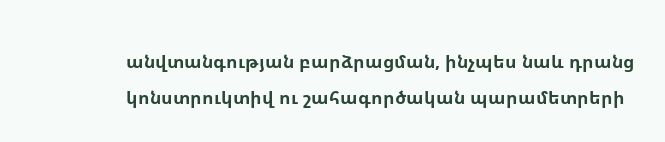անվտանգության բարձրացման, ինչպես նաև դրանց կոնստրուկտիվ ու շահագործական պարամետրերի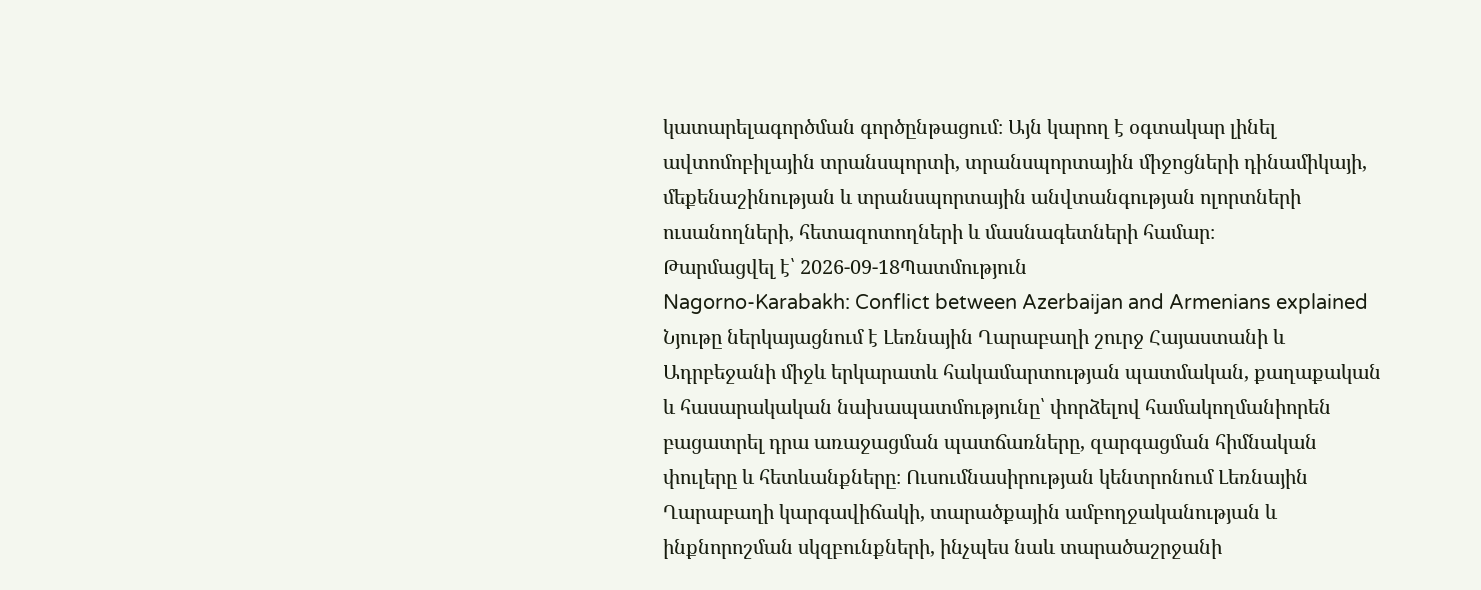կատարելագործման գործընթացում։ Այն կարող է օգտակար լինել ավտոմոբիլային տրանսպորտի, տրանսպորտային միջոցների դինամիկայի, մեքենաշինության և տրանսպորտային անվտանգության ոլորտների ուսանողների, հետազոտողների և մասնագետների համար։
Թարմացվել է՝ 2026-09-18Պատմություն
Nagorno-Karabakh: Conflict between Azerbaijan and Armenians explained
Նյութը ներկայացնում է Լեռնային Ղարաբաղի շուրջ Հայաստանի և Ադրբեջանի միջև երկարատև հակամարտության պատմական, քաղաքական և հասարակական նախապատմությունը՝ փորձելով համակողմանիորեն բացատրել դրա առաջացման պատճառները, զարգացման հիմնական փուլերը և հետևանքները։ Ուսումնասիրության կենտրոնում Լեռնային Ղարաբաղի կարգավիճակի, տարածքային ամբողջականության և ինքնորոշման սկզբունքների, ինչպես նաև տարածաշրջանի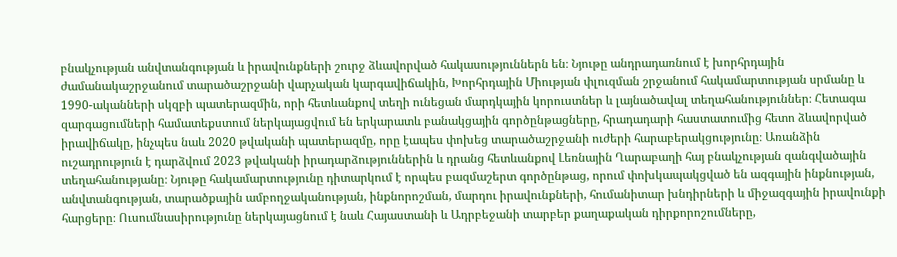բնակչության անվտանգության և իրավունքների շուրջ ձևավորված հակասություններն են։ Նյութը անդրադառնում է խորհրդային ժամանակաշրջանում տարածաշրջանի վարչական կարգավիճակին, Խորհրդային Միության փլուզման շրջանում հակամարտության սրմանը և 1990-ականների սկզբի պատերազմին, որի հետևանքով տեղի ունեցան մարդկային կորուստներ և լայնածավալ տեղահանություններ։ Հետագա զարգացումների համատեքստում ներկայացվում են երկարատև բանակցային գործընթացները, հրադադարի հաստատումից հետո ձևավորված իրավիճակը, ինչպես նաև 2020 թվականի պատերազմը, որը էապես փոխեց տարածաշրջանի ուժերի հարաբերակցությունը։ Առանձին ուշադրություն է դարձվում 2023 թվականի իրադարձություններին և դրանց հետևանքով Լեռնային Ղարաբաղի հայ բնակչության զանգվածային տեղահանությանը։ Նյութը հակամարտությունը դիտարկում է որպես բազմաշերտ գործընթաց, որում փոխկապակցված են ազգային ինքնության, անվտանգության, տարածքային ամբողջականության, ինքնորոշման, մարդու իրավունքների, հումանիտար խնդիրների և միջազգային իրավունքի հարցերը։ Ուսումնասիրությունը ներկայացնում է նաև Հայաստանի և Ադրբեջանի տարբեր քաղաքական դիրքորոշումները,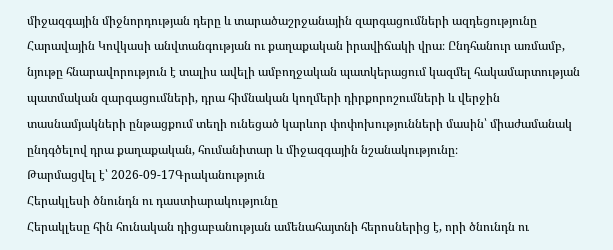միջազգային միջնորդության դերը և տարածաշրջանային զարգացումների ազդեցությունը Հարավային Կովկասի անվտանգության ու քաղաքական իրավիճակի վրա։ Ընդհանուր առմամբ, նյութը հնարավորություն է տալիս ավելի ամբողջական պատկերացում կազմել հակամարտության պատմական զարգացումների, դրա հիմնական կողմերի դիրքորոշումների և վերջին տասնամյակների ընթացքում տեղի ունեցած կարևոր փոփոխությունների մասին՝ միաժամանակ ընդգծելով դրա քաղաքական, հումանիտար և միջազգային նշանակությունը։
Թարմացվել է՝ 2026-09-17Գրականություն
Հերակլեսի ծնունդն ու դաստիարակությունը
Հերակլեսը հին հունական դիցաբանության ամենահայտնի հերոսներից է, որի ծնունդն ու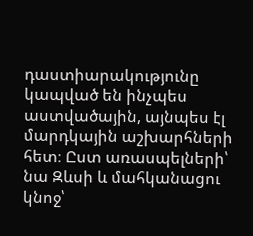դաստիարակությունը կապված են ինչպես աստվածային, այնպես էլ մարդկային աշխարհների հետ։ Ըստ առասպելների՝ նա Զևսի և մահկանացու կնոջ՝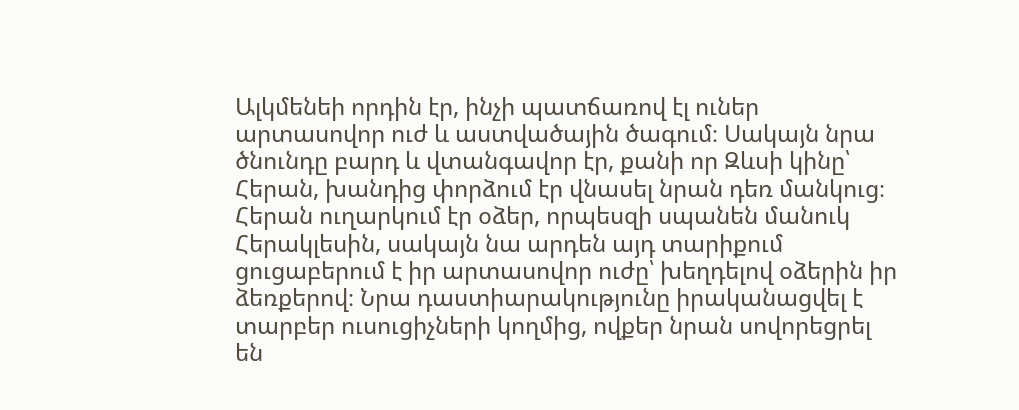Ալկմենեի որդին էր, ինչի պատճառով էլ ուներ արտասովոր ուժ և աստվածային ծագում։ Սակայն նրա ծնունդը բարդ և վտանգավոր էր, քանի որ Զևսի կինը՝ Հերան, խանդից փորձում էր վնասել նրան դեռ մանկուց։ Հերան ուղարկում էր օձեր, որպեսզի սպանեն մանուկ Հերակլեսին, սակայն նա արդեն այդ տարիքում ցուցաբերում է իր արտասովոր ուժը՝ խեղդելով օձերին իր ձեռքերով։ Նրա դաստիարակությունը իրականացվել է տարբեր ուսուցիչների կողմից, ովքեր նրան սովորեցրել են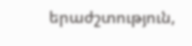երաժշտություն,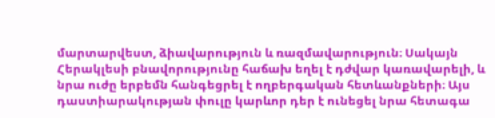մարտարվեստ, ձիավարություն և ռազմավարություն։ Սակայն Հերակլեսի բնավորությունը հաճախ եղել է դժվար կառավարելի, և նրա ուժը երբեմն հանգեցրել է ողբերգական հետևանքների։ Այս դաստիարակության փուլը կարևոր դեր է ունեցել նրա հետագա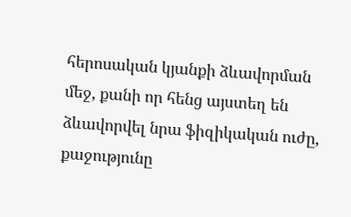հերոսական կյանքի ձևավորման մեջ, քանի որ հենց այստեղ են ձևավորվել նրա ֆիզիկական ուժը, քաջությունը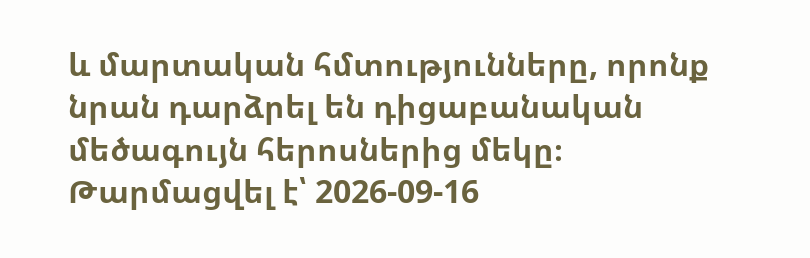և մարտական հմտությունները, որոնք նրան դարձրել են դիցաբանական մեծագույն հերոսներից մեկը։
Թարմացվել է՝ 2026-09-16